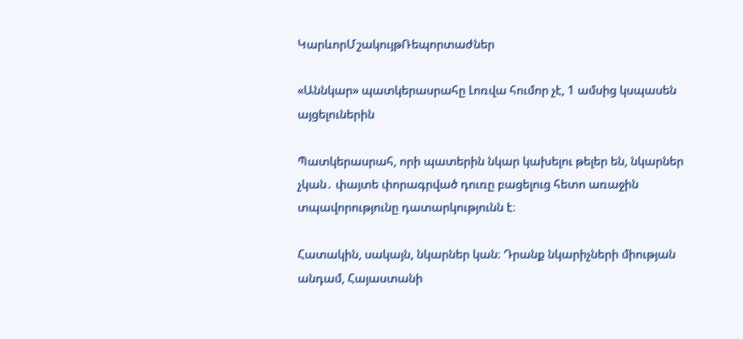ԿարևորՄշակույթՌեպորտաժներ

«Աննկար» պատկերասրահը Լոռվա հումոր չէ, 1 ամսից կսպասեն այցելուներին

Պատկերասրահ, որի պատերին նկար կախելու թելեր են, նկարներ չկան․ փայտե փորագրված դուռը բացելուց հետո առաջին տպավորությունը դատարկությունն է։

Հատակին, սակայն, նկարներ կան։ Դրանք նկարիչների միության անդամ, Հայաստանի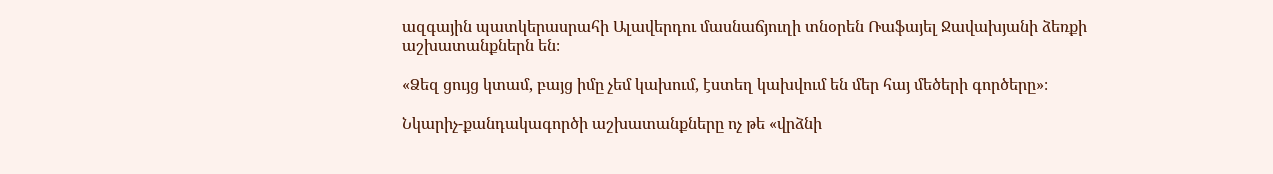ազգային պատկերասրահի Ալավերդու մասնաճյուղի տնօրեն Ռաֆայել Ջավախյանի ձեռքի աշխատանքներն են։

«Ձեզ ցույց կտամ, բայց իմը չեմ կախում, էստեղ կախվում են մեր հայ մեծերի գործերը»։

Նկարիչ-քանդակագործի աշխատանքները ոչ թե «վրձնի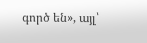գործ են», այլ՝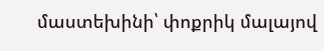մաստեխինի՝ փոքրիկ մալայով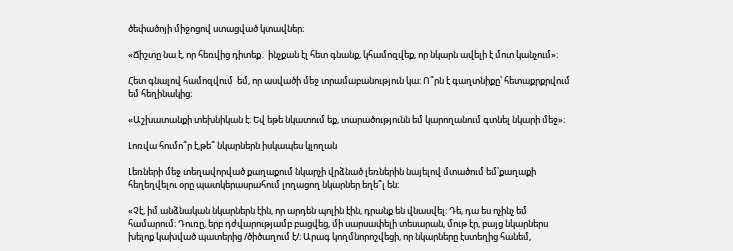ծեփածոյի միջոցով ստացված կտավներ։

«Ճիշտը նա է, որ հեռվից դիտեք․ ինչքան էլ հետ գնանք, կհամոզվեք, որ նկարն ավելի է մոտ կանչում»։

Հետ գնալով համոզվում  եմ, որ ասվածի մեջ տրամաբանություն կա։ Ո՞րն է գաղտնիքը՝ հետաքրքրվում եմ հեղինակից։

«Աշխատանքի տեխնիկան է։ Եվ եթե նկատում եք, տարածությունն եմ կարողանում գտնել նկարի մեջ»։

Լոռվա հումո՞ր է,թե՞ նկարներն իսկապես կլողան

Լեռների մեջ տեղավորված քաղաքում նկարչի վրձնած լեռներին նայելով մտածում եմ՝քաղաքի հեղեղվելու օրը պատկերասրահում լողացող նկարներ եղե՞լ են։

«Չէ, իմ անձնական նկարներն էին, որ արդեն պոլին էին, դրանք են վնասվել։ Դե, դա ես ոչինչ եմ համարում։ Դուռը, երբ դժվարությամբ բացվեց, մի սարսափելի տեսարան, մութ էր, բայց նկարներս խելոք կախված պատերից /ծիծաղում է/։ Արագ կողմնորոշվեցի, որ նկարները էստեղից հանեմ,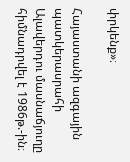փրկենք»։

Հայաստանի ազգային պատկերասրահի Ալավերդու մասնաճյուղը հիմնադրվել է 1986թ.-ին։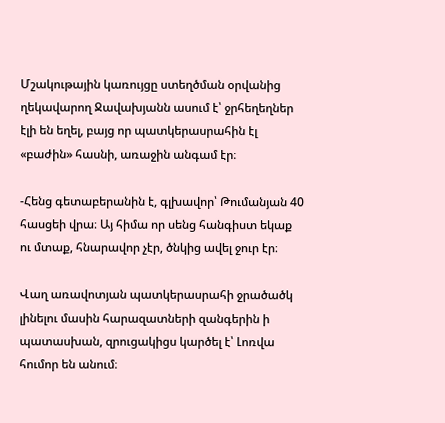Մշակութային կառույցը ստեղծման օրվանից ղեկավարող Ջավախյանն ասում է՝ ջրհեղեղներ էլի են եղել, բայց որ պատկերասրահին էլ «բաժին» հասնի, առաջին անգամ էր։

-Հենց գետաբերանին է, գլխավոր՝ Թումանյան 40 հասցեի վրա։ Այ հիմա որ սենց հանգիստ եկաք ու մտաք, հնարավոր չէր, ծնկից ավել ջուր էր։

Վաղ առավոտյան պատկերասրահի ջրածածկ լինելու մասին հարազատների զանգերին ի պատասխան, զրուցակիցս կարծել է՝ Լոռվա հումոր են անում։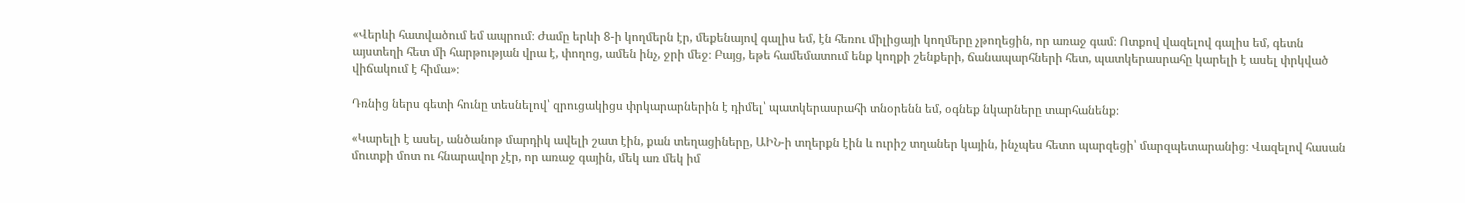«Վերևի հատվածում եմ ապրում։ Ժամը երևի 8-ի կողմերն էր, մեքենայով գալիս եմ, էն հեռու միլիցայի կողմերը չթողեցին, որ առաջ գամ։ Ոտքով վազելով գալիս եմ, գետն այստեղի հետ մի հարթության վրա է, փողոց, ամեն ինչ, ջրի մեջ։ Բայց, եթե համեմատում ենք կողքի շենքերի, ճանապարհների հետ, պատկերասրահը կարելի է ասել փրկված վիճակում է հիմա»։

Դռնից ներս գետի հունը տեսնելով՝ զրուցակիցս փրկարարներին է դիմել՝ պատկերասրահի տնօրենն եմ, օգնեք նկարները տարհանենք։

«Կարելի է ասել, անծանոթ մարդիկ ավելի շատ էին, քան տեղացիները, ԱԻՆ-ի տղերքն էին և ուրիշ տղաներ կային, ինչպես հետո պարզեցի՝ մարզպետարանից։ Վազելով հասան մուտքի մոտ ու հնարավոր չէր, որ առաջ գային, մեկ առ մեկ իմ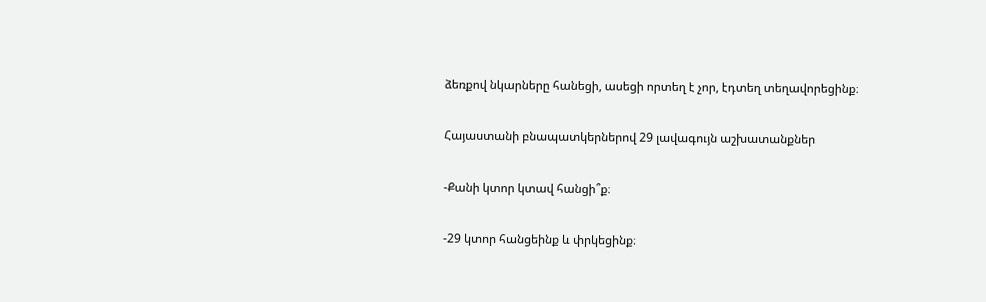ձեռքով նկարները հանեցի, ասեցի որտեղ է չոր, էդտեղ տեղավորեցինք։

Հայաստանի բնապատկերներով 29 լավագույն աշխատանքներ

-Քանի կտոր կտավ հանցի՞ք։

-29 կտոր հանցեինք և փրկեցինք։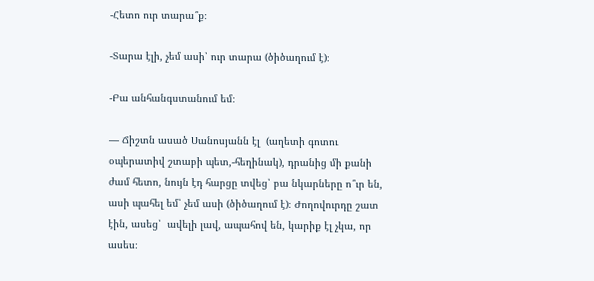-Հետո ուր տարա՞ք։

-Տարա էլի, չեմ ասի՝ ուր տարա (ծիծաղում է)։

-Բա անհանգստանում եմ։

— Ճիշտն ասած Սանոսյանն էլ  (աղետի գոտու օպերատիվ շտաբի պետ,-հեղինակ), դրանից մի քանի ժամ հետո, նույն էդ հարցը տվեց՝ բա նկարները ո՞ւր են, ասի պահել եմ՝ չեմ ասի (ծիծաղում է)։ Ժողովուրդը շատ էին, ասեց՝  ավելի լավ, ապահով են, կարիք էլ չկա, որ ասես։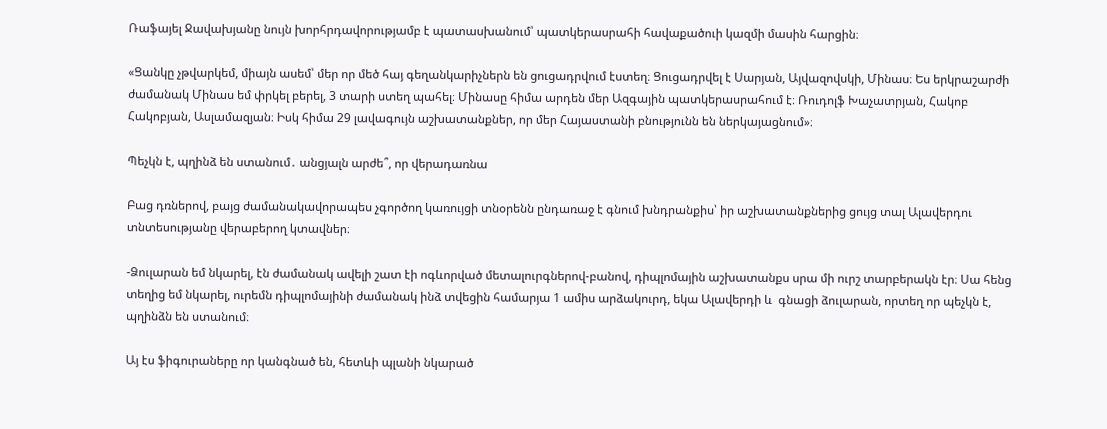Ռաֆայել Ջավախյանը նույն խորհրդավորությամբ է պատասխանում՝ պատկերասրահի հավաքածուի կազմի մասին հարցին։

«Ցանկը չթվարկեմ, միայն ասեմ՝ մեր որ մեծ հայ գեղանկարիչներն են ցուցադրվում էստեղ։ Ցուցադրվել է Սարյան, Այվազովսկի, Մինաս։ Ես երկրաշարժի ժամանակ Մինաս եմ փրկել բերել, 3 տարի ստեղ պահել։ Մինասը հիմա արդեն մեր Ազգային պատկերասրահում է։ Ռուդոլֆ Խաչատրյան, Հակոբ Հակոբյան, Ասլամազյան։ Իսկ հիմա 29 լավագույն աշխատանքներ, որ մեր Հայաստանի բնությունն են ներկայացնում»։

Պեչկն է, պղինձ են ստանում․ անցյալն արժե՞, որ վերադառնա

Բաց դռներով, բայց ժամանակավորապես չգործող կառույցի տնօրենն ընդառաջ է գնում խնդրանքիս՝ իր աշխատանքներից ցույց տալ Ալավերդու տնտեսությանը վերաբերող կտավներ։

-Ձուլարան եմ նկարել, էն ժամանակ ավելի շատ էի ոգևորված մետալուրգներով-բանով, դիպլոմային աշխատանքս սրա մի ուրշ տարբերակն էր։ Սա հենց տեղից եմ նկարել, ուրեմն դիպլոմայինի ժամանակ ինձ տվեցին համարյա 1 ամիս արձակուրդ, եկա Ալավերդի և  գնացի ձուլարան, որտեղ որ պեչկն է, պղինձն են ստանում։

Այ էս ֆիգուրաները որ կանգնած են, հետևի պլանի նկարած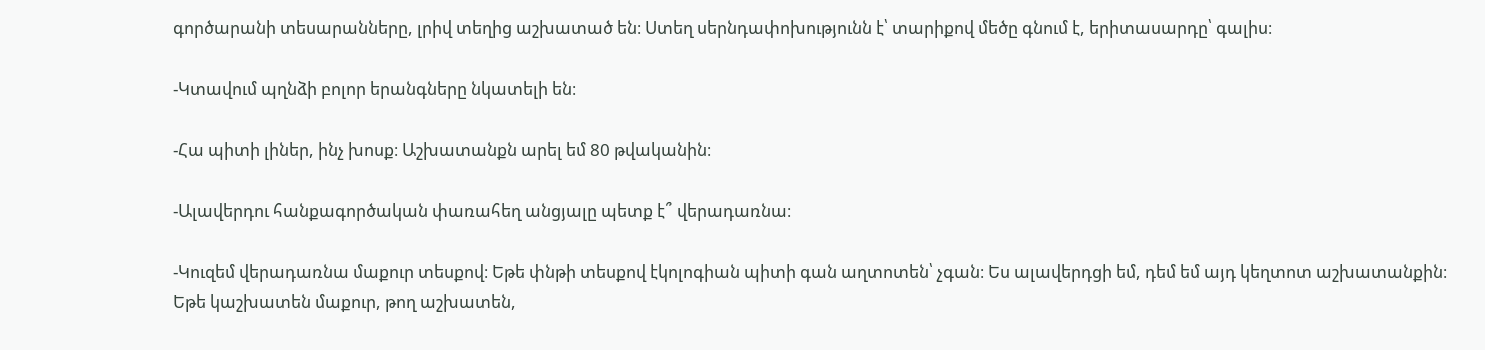գործարանի տեսարանները, լրիվ տեղից աշխատած են։ Ստեղ սերնդափոխությունն է՝ տարիքով մեծը գնում է, երիտասարդը՝ գալիս։

-Կտավում պղնձի բոլոր երանգները նկատելի են։

-Հա պիտի լիներ, ինչ խոսք։ Աշխատանքն արել եմ 80 թվականին։

-Ալավերդու հանքագործական փառահեղ անցյալը պետք է՞ վերադառնա։

-Կուզեմ վերադառնա մաքուր տեսքով։ Եթե փնթի տեսքով էկոլոգիան պիտի գան աղտոտեն՝ չգան։ Ես ալավերդցի եմ, դեմ եմ այդ կեղտոտ աշխատանքին։ Եթե կաշխատեն մաքուր, թող աշխատեն,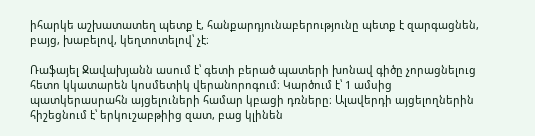իհարկե աշխատատեղ պետք է, հանքարդյունաբերությունը պետք է զարգացնեն, բայց, խաբելով, կեղտոտելով՝ չէ։

Ռաֆայել Ջավախյանն ասում է՝ գետի բերած պատերի խոնավ գիծը չորացնելուց հետո կկատարեն կոսմետիկ վերանորոգում։ Կարծում է՝ 1 ամսից պատկերասրահն այցելուների համար կբացի դռները։ Ալավերդի այցելողներին հիշեցնում է՝ երկուշաբթիից զատ, բաց կլինեն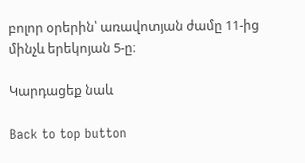բոլոր օրերին՝ առավոտյան ժամը 11-ից մինչև երեկոյան 5-ը։

Կարդացեք նաև

Back to top button